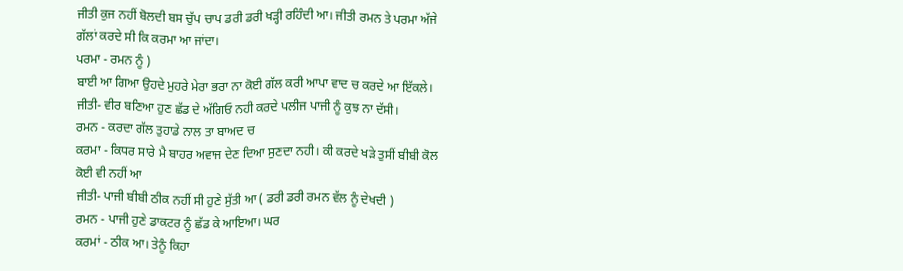ਜੀਤੀ ਕੁਜ ਨਹੀਂ ਬੋਲਦੀ ਬਸ ਚੁੱਪ ਚਾਪ ਡਰੀ ਡਰੀ ਖੜ੍ਹੀ ਰਹਿੰਦੀ ਆ। ਜੀਤੀ ਰਮਨ ਤੇ ਪਰਮਾ ਅੱਜੇ ਗੱਲਾਂ ਕਰਦੇ ਸੀ ਕਿ ਕਰਮਾ ਆ ਜਾਂਦਾ।
ਪਰਮਾ - ਰਮਨ ਨੂੰ )
ਬਾਈ ਆ ਗਿਆ ਉਹਦੇ ਮੁਹਰੇ ਮੇਰਾ ਭਰਾ ਨਾ ਕੋਈ ਗੱਲ ਕਰੀ ਆਪਾ ਵਾਦ ਚ ਕਰਦੇ ਆ ਇੱਕਲੇ।
ਜੀਤੀ- ਵੀਰ ਬਣਿਆ ਹੁਣ ਛੱਡ ਦੇ ਅੱਗਿਓ ਨਹੀ ਕਰਦੇ ਪਲੀਜ ਪਾਜੀ ਨੂੰ ਕੁਝ ਨਾ ਦੱਸੀ।
ਰਮਨ - ਕਰਦਾ ਗੱਲ ਤੁਹਾਡੇ ਨਾਲ ਤਾ ਬਾਅਦ ਚ
ਕਰਮਾ - ਕਿਧਰ ਸਾਰੇ ਮੈ ਬਾਹਰ ਅਵਾਜ ਦੇਣ ਦਿਆ ਸੁਣਦਾ ਨਹੀ। ਕੀ ਕਰਦੇ ਖੜੇ ਤੁਸੀਂ ਬੀਬੀ ਕੋਲ ਕੋਈ ਵੀ ਨਹੀਂ ਆ
ਜੀਤੀ- ਪਾਜੀ ਬੀਬੀ ਠੀਕ ਨਹੀਂ ਸੀ ਹੁਣੇ ਸੁੱਤੀ ਆ ( ਡਰੀ ਡਰੀ ਰਮਨ ਵੱਲ ਨੂੰ ਦੇਖਦੀ )
ਰਮਨ - ਪਾਜੀ ਹੁਣੇ ਡਾਕਟਰ ਨੂੰ ਛੱਡ ਕੇ ਆਇਆ। ਘਰ
ਕਰਮਾਂ - ਠੀਕ ਆ। ਤੇਨੂੰ ਕਿਹਾ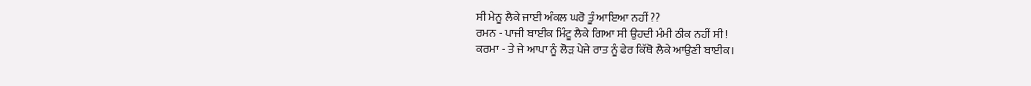ਸੀ ਮੇਨੂ ਲੈਕੇ ਜਾਈ ਅੰਕਲ ਘਰੋ ਤੂੰ ਆਇਆ ਨਹੀਂ ??
ਰਮਨ - ਪਾਜੀ ਬਾਈਕ ਮਿੰਟੂ ਲੈਕੇ ਗਿਆ ਸੀ ਉਹਦੀ ਮੰਮੀ ਠੀਕ ਨਹੀਂ ਸੀ !
ਕਰਮਾ - ਤੇ ਜੇ ਆਪਾ ਨੂੰ ਲੋੜ ਪੇਜੇ ਰਾਤ ਨੂੰ ਫੇਰ ਕਿੱਥੋ ਲੈਕੇ ਆਉਣੀ ਬਾਈਕ।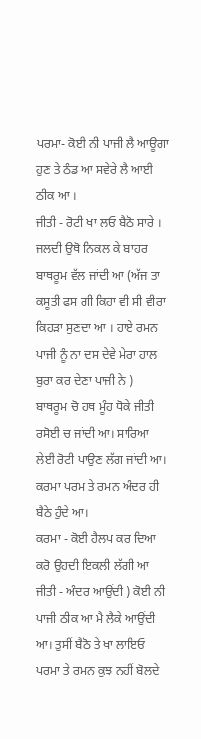ਪਰਮਾ- ਕੋਈ ਨੀ ਪਾਜੀ ਲੈ ਆਊਗਾ ਹੁਣ ਤੇ ਠੰਡ ਆ ਸਵੇਰੇ ਲੈ ਆਈ ਠੀਕ ਆ ।
ਜੀਤੀ - ਰੋਟੀ ਖਾ ਲਓ ਬੈਠੋ ਸਾਰੇ । ਜਲਦੀ ਉਥੋ ਨਿਕਲ ਕੇ ਬਾਹਰ ਬਾਥਰੂਮ ਵੱਲ ਜਾਂਦੀ ਆ (ਅੱਜ ਤਾ ਕਸੂਤੀ ਫਸ ਗੀ ਕਿਹਾ ਵੀ ਸੀ ਵੀਰਾ ਕਿਹੜਾ ਸੁਣਦਾ ਆ । ਹਾਏ ਰਮਨ ਪਾਜੀ ਨੂੰ ਨਾ ਦਸ ਦੇਵੇ ਮੇਰਾ ਹਾਲ ਬੁਰਾ ਕਰ ਦੇਣਾ ਪਾਜੀ ਨੇ )
ਬਾਥਰੂਮ ਚੋ ਹਥ ਮੂੰਹ ਧੋਕੇ ਜੀਤੀ ਰਸੋਈ ਚ ਜਾਂਦੀ ਆ। ਸਾਰਿਆ ਲੇਈ ਰੋਟੀ ਪਾਉਣ ਲੱਗ ਜਾਂਦੀ ਆ। ਕਰਮਾ ਪਰਮ ਤੇ ਰਮਨ ਅੰਦਰ ਹੀ ਬੈਠੇ ਹੁੰਦੇ ਆ।
ਕਰਮਾ - ਕੋਈ ਹੈਲਪ ਕਰ ਦਿਆ ਕਰੋ ਉਹਦੀ ਇਕਲੀ ਲੱਗੀ ਆ
ਜੀਤੀ - ਅੰਦਰ ਆਉਂਦੀ ) ਕੋਈ ਨੀ ਪਾਜੀ ਠੀਕ ਆ ਮੈ ਲੈਕੇ ਆਉਂਦੀ ਆ। ਤੁਸੀਂ ਬੈਠੋ ਤੇ ਖਾ ਲਾਇਓ
ਪਰਮਾ ਤੇ ਰਮਨ ਕੁਝ ਨਹੀਂ ਬੋਲਦੇ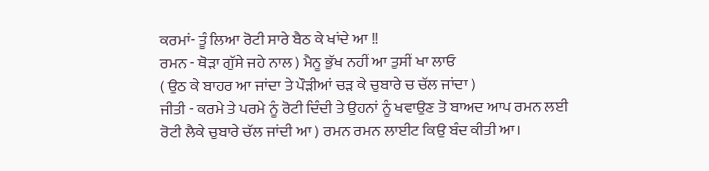ਕਰਮਾਂ- ਤੂੰ ਲਿਆ ਰੋਟੀ ਸਾਰੇ ਬੈਠ ਕੇ ਖਾਂਦੇ ਆ !!
ਰਮਨ - ਥੋੜਾ ਗੁੱਸੇ ਜਹੇ ਨਾਲ ) ਮੈਨੂ ਭੁੱਖ ਨਹੀਂ ਆ ਤੁਸੀਂ ਖਾ ਲਾਓ
( ਉਠ ਕੇ ਬਾਹਰ ਆ ਜਾਂਦਾ ਤੇ ਪੌੜੀਆਂ ਚੜ ਕੇ ਚੁਬਾਰੇ ਚ ਚੱਲ ਜਾਂਦਾ )
ਜੀਤੀ - ਕਰਮੇ ਤੇ ਪਰਮੇ ਨੂੰ ਰੋਟੀ ਦਿੰਦੀ ਤੇ ਉਹਨਾਂ ਨੂੰ ਖਵਾਉਣ ਤੋ ਬਾਅਦ ਆਪ ਰਮਨ ਲਈ ਰੋਟੀ ਲੈਕੇ ਚੁਬਾਰੇ ਚੱਲ ਜਾਂਦੀ ਆ ) ਰਮਨ ਰਮਨ ਲਾਈਟ ਕਿਉ ਬੰਦ ਕੀਤੀ ਆ।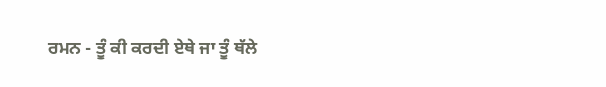ਰਮਨ - ਤੂੰ ਕੀ ਕਰਦੀ ਏਥੇ ਜਾ ਤੂੰ ਥੱਲੇ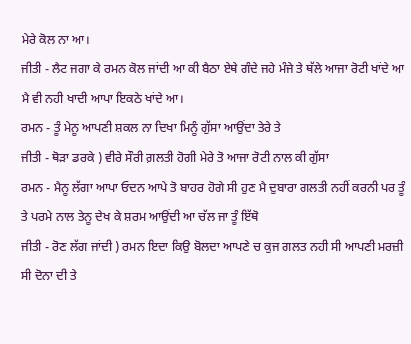ਮੇਰੇ ਕੋਲ ਨਾ ਆ।
ਜੀਤੀ - ਲੈਟ ਜਗਾ ਕੇ ਰਮਨ ਕੋਲ ਜਾਂਦੀ ਆ ਕੀ ਬੈਠਾ ਏਥੇ ਗੰਦੇ ਜਹੇ ਮੰਜੇ ਤੇ ਥੱਲੇ ਆਜਾ ਰੋਟੀ ਖਾਂਦੇ ਆ ਮੈ ਵੀ ਨਹੀ ਖਾਦੀ ਆਪਾ ਇਕਠੇ ਖਾਂਦੇ ਆ।
ਰਮਨ - ਤੂੰ ਮੇਨੂ ਆਪਣੀ ਸ਼ਕਲ ਨਾ ਦਿਖਾ ਮਿਨੂੰ ਗੁੱਸਾ ਆਉਂਦਾ ਤੇਰੇ ਤੇ
ਜੀਤੀ - ਥੋੜਾ ਡਰਕੇ ) ਵੀਰੇ ਸੌਰੀ ਗ਼ਲਤੀ ਹੋਗੀ ਮੇਰੇ ਤੋ ਆਜਾ ਰੋਟੀ ਨਾਲ ਕੀ ਗੁੱਸਾ
ਰਮਨ - ਮੈਨੂ ਲੱਗਾ ਆਪਾ ਓਦਨ ਆਪੇ ਤੋ ਬਾਹਰ ਹੋਗੇ ਸੀ ਹੁਣ ਮੈ ਦੁਬਾਰਾ ਗਲਤੀ ਨਹੀਂ ਕਰਨੀ ਪਰ ਤੂੰ ਤੇ ਪਰਮੇ ਨਾਲ ਤੇਨੂ ਦੇਖ ਕੇ ਸ਼ਰਮ ਆਉਂਦੀ ਆ ਚੱਲ ਜਾ ਤੂੰ ਇੱਥੋ
ਜੀਤੀ - ਰੋਣ ਲੱਗ ਜਾਂਦੀ ) ਰਮਨ ਇਦਾ ਕਿਉ ਬੋਲਦਾ ਆਪਣੇ ਚ ਕੁਜ ਗਲਤ ਨਹੀ ਸੀ ਆਪਣੀ ਮਰਜ਼ੀ ਸੀ ਦੋਨਾ ਦੀ ਤੇ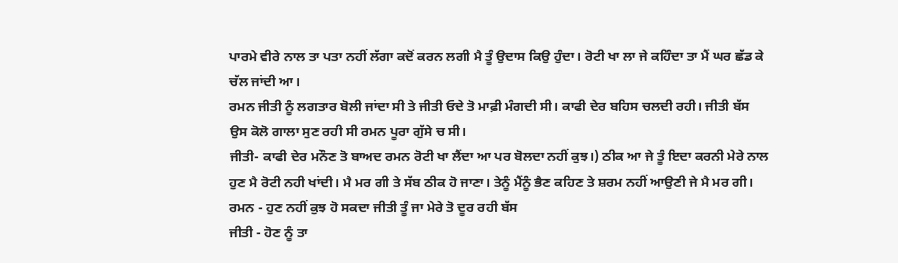ਪਾਰਮੇ ਵੀਰੇ ਨਾਲ ਤਾ ਪਤਾ ਨਹੀਂ ਲੱਗਾ ਕਦੋਂ ਕਰਨ ਲਗੀ ਮੈ ਤੂੰ ਉਦਾਸ ਕਿਉ ਹੁੰਦਾ। ਰੋਟੀ ਖਾ ਲਾ ਜੇ ਕਹਿੰਦਾ ਤਾ ਮੈਂ ਘਰ ਛੱਡ ਕੇ ਚੱਲ ਜਾਂਦੀ ਆ।
ਰਮਨ ਜੀਤੀ ਨੂੰ ਲਗਤਾਰ ਬੋਲੀ ਜਾਂਦਾ ਸੀ ਤੇ ਜੀਤੀ ਓਦੇ ਤੋ ਮਾਫ਼ੀ ਮੰਗਦੀ ਸੀ। ਕਾਫੀ ਦੇਰ ਬਹਿਸ ਚਲਦੀ ਰਹੀ। ਜੀਤੀ ਬੱਸ ਉਸ ਕੋਲੋ ਗਾਲਾ ਸੁਣ ਰਹੀ ਸੀ ਰਮਨ ਪੂਰਾ ਗੁੱਸੇ ਚ ਸੀ।
ਜੀਤੀ- ਕਾਫੀ ਦੇਰ ਮਨੌਣ ਤੋ ਬਾਅਦ ਰਮਨ ਰੋਟੀ ਖਾ ਲੈਂਦਾ ਆ ਪਰ ਬੋਲਦਾ ਨਹੀਂ ਕੁਝ।) ਠੀਕ ਆ ਜੇ ਤੂੰ ਇਦਾ ਕਰਨੀ ਮੇਰੇ ਨਾਲ ਹੁਣ ਮੈ ਰੋਟੀ ਨਹੀ ਖਾਂਦੀ। ਮੈ ਮਰ ਗੀ ਤੇ ਸੱਬ ਠੀਕ ਹੋ ਜਾਣਾ। ਤੇਨੂੰ ਮੈਂਨੂੰ ਭੈਣ ਕਹਿਣ ਤੇ ਸ਼ਰਮ ਨਹੀਂ ਆਉਣੀ ਜੇ ਮੈ ਮਰ ਗੀ।
ਰਮਨ - ਹੁਣ ਨਹੀਂ ਕੁਝ ਹੋ ਸਕਦਾ ਜੀਤੀ ਤੂੰ ਜਾ ਮੇਰੇ ਤੋ ਦੂਰ ਰਹੀ ਬੱਸ
ਜੀਤੀ - ਹੋਣ ਨੂੰ ਤਾ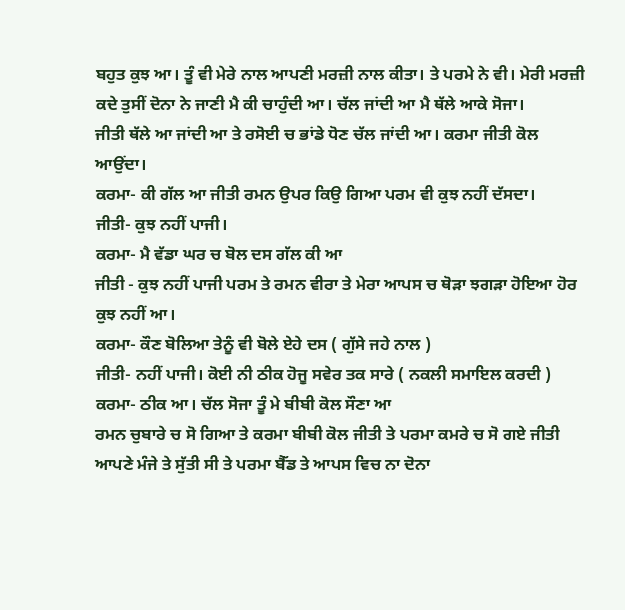ਬਹੁਤ ਕੁਝ ਆ। ਤੂੰ ਵੀ ਮੇਰੇ ਨਾਲ ਆਪਣੀ ਮਰਜ਼ੀ ਨਾਲ ਕੀਤਾ। ਤੇ ਪਰਮੇ ਨੇ ਵੀ। ਮੇਰੀ ਮਰਜ਼ੀ ਕਦੇ ਤੁਸੀਂ ਦੋਨਾ ਨੇ ਜਾਣੀ ਮੈ ਕੀ ਚਾਹੁੰਦੀ ਆ। ਚੱਲ ਜਾਂਦੀ ਆ ਮੈ ਥੱਲੇ ਆਕੇ ਸੋਜਾ।
ਜੀਤੀ ਥੱਲੇ ਆ ਜਾਂਦੀ ਆ ਤੇ ਰਸੋਈ ਚ ਭਾਂਡੇ ਧੋਣ ਚੱਲ ਜਾਂਦੀ ਆ। ਕਰਮਾ ਜੀਤੀ ਕੋਲ ਆਉਂਦਾ।
ਕਰਮਾ- ਕੀ ਗੱਲ ਆ ਜੀਤੀ ਰਮਨ ਉਪਰ ਕਿਉ ਗਿਆ ਪਰਮ ਵੀ ਕੁਝ ਨਹੀਂ ਦੱਸਦਾ।
ਜੀਤੀ- ਕੁਝ ਨਹੀਂ ਪਾਜੀ।
ਕਰਮਾ- ਮੈ ਵੱਡਾ ਘਰ ਚ ਬੋਲ ਦਸ ਗੱਲ ਕੀ ਆ
ਜੀਤੀ - ਕੁਝ ਨਹੀਂ ਪਾਜੀ ਪਰਮ ਤੇ ਰਮਨ ਵੀਰਾ ਤੇ ਮੇਰਾ ਆਪਸ ਚ ਥੋੜਾ ਝਗੜਾ ਹੋਇਆ ਹੋਰ ਕੁਝ ਨਹੀਂ ਆ।
ਕਰਮਾ- ਕੌਣ ਬੋਲਿਆ ਤੇਨੂੰ ਵੀ ਬੋਲੇ ਏਹੇ ਦਸ ( ਗੁੱਸੇ ਜਹੇ ਨਾਲ )
ਜੀਤੀ- ਨਹੀਂ ਪਾਜੀ। ਕੋਈ ਨੀ ਠੀਕ ਹੋਜੂ ਸਵੇਰ ਤਕ ਸਾਰੇ ( ਨਕਲੀ ਸਮਾਇਲ ਕਰਦੀ )
ਕਰਮਾ- ਠੀਕ ਆ। ਚੱਲ ਸੋਜਾ ਤੂੰ ਮੇ ਬੀਬੀ ਕੋਲ ਸੌਣਾ ਆ
ਰਮਨ ਚੁਬਾਰੇ ਚ ਸੋ ਗਿਆ ਤੇ ਕਰਮਾ ਬੀਬੀ ਕੋਲ ਜੀਤੀ ਤੇ ਪਰਮਾ ਕਮਰੇ ਚ ਸੋ ਗਏ ਜੀਤੀ ਆਪਣੇ ਮੰਜੇ ਤੇ ਸੁੱਤੀ ਸੀ ਤੇ ਪਰਮਾ ਬੈੱਡ ਤੇ ਆਪਸ ਵਿਚ ਨਾ ਦੋਨਾ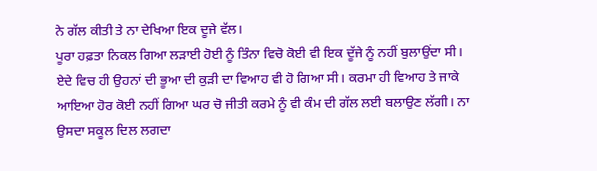ਨੇ ਗੱਲ ਕੀਤੀ ਤੇ ਨਾ ਦੇਖਿਆ ਇਕ ਦੂਜੇ ਵੱਲ।
ਪੂਰਾ ਹਫ਼ਤਾ ਨਿਕਲ ਗਿਆ ਲੜਾਈ ਹੋਈ ਨੂੰ ਤਿੰਨਾ ਵਿਚੋ ਕੋਈ ਵੀ ਇਕ ਦੂੱਜੇ ਨੂੰ ਨਹੀਂ ਬੁਲਾਉਂਦਾ ਸੀ। ਏਦੇ ਵਿਚ ਹੀ ਉਹਨਾਂ ਦੀ ਭੂਆ ਦੀ ਕੁੜੀ ਦਾ ਵਿਆਹ ਵੀ ਹੋ ਗਿਆ ਸੀ। ਕਰਮਾ ਹੀ ਵਿਆਹ ਤੇ ਜਾਕੇ ਆਇਆ ਹੋਰ ਕੋਈ ਨਹੀਂ ਗਿਆ ਘਰ ਚੋ ਜੀਤੀ ਕਰਮੇ ਨੂੰ ਵੀ ਕੰਮ ਦੀ ਗੱਲ ਲਈ ਬਲਾਉਣ ਲੱਗੀ। ਨਾ ਉਸਦਾ ਸਕੂਲ ਦਿਲ ਲਗਦਾ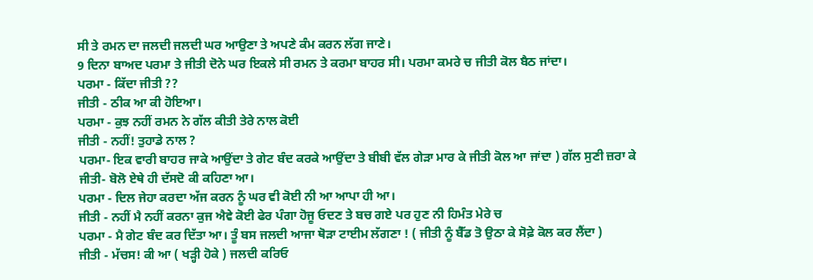ਸੀ ਤੇ ਰਮਨ ਦਾ ਜਲਦੀ ਜਲਦੀ ਘਰ ਆਉਣਾ ਤੇ ਅਪਣੇ ਕੰਮ ਕਰਨ ਲੱਗ ਜਾਣੇ।
9 ਦਿਨਾ ਬਾਅਦ ਪਰਮਾ ਤੇ ਜੀਤੀ ਦੋਨੇ ਘਰ ਇਕਲੇ ਸੀ ਰਮਨ ਤੇ ਕਰਮਾ ਬਾਹਰ ਸੀ। ਪਰਮਾ ਕਮਰੇ ਚ ਜੀਤੀ ਕੋਲ ਬੈਠ ਜਾਂਦਾ।
ਪਰਮਾ - ਕਿੱਦਾ ਜੀਤੀ ??
ਜੀਤੀ - ਠੀਕ ਆ ਕੀ ਹੋਇਆ।
ਪਰਮਾ - ਕੁਝ ਨਹੀਂ ਰਮਨ ਨੇ ਗੱਲ ਕੀਤੀ ਤੇਰੇ ਨਾਲ ਕੋਈ
ਜੀਤੀ - ਨਹੀਂ! ਤੁਹਾਡੇ ਨਾਲ ?
ਪਰਮਾ- ਇਕ ਵਾਰੀ ਬਾਹਰ ਜਾਕੇ ਆਉਂਦਾ ਤੇ ਗੇਟ ਬੰਦ ਕਰਕੇ ਆਉਂਦਾ ਤੇ ਬੀਬੀ ਵੱਲ ਗੇੜਾ ਮਾਰ ਕੇ ਜੀਤੀ ਕੋਲ ਆ ਜਾਂਦਾ ) ਗੱਲ ਸੁਣੀ ਜ਼ਰਾ ਕੇ
ਜੀਤੀ- ਬੋਲੋ ਏਥੇ ਹੀ ਦੱਸਦੋ ਕੀ ਕਹਿਣਾ ਆ।
ਪਰਮਾ - ਦਿਲ ਜੇਹਾ ਕਰਦਾ ਅੱਜ ਕਰਨ ਨੂੰ ਘਰ ਵੀ ਕੋਈ ਨੀ ਆ ਆਪਾ ਹੀ ਆ।
ਜੀਤੀ - ਨਹੀਂ ਮੈ ਨਹੀਂ ਕਰਨਾ ਕੁਜ ਐਵੇ ਕੋਈ ਫੇਰ ਪੰਗਾ ਹੋਜੂ ਓਦਣ ਤੇ ਬਚ ਗਏ ਪਰ ਹੁਣ ਨੀ ਹਿਮੰਤ ਮੇਰੇ ਚ
ਪਰਮਾ - ਮੈ ਗੇਟ ਬੰਦ ਕਰ ਦਿੱਤਾ ਆ। ਤੂੰ ਬਸ ਜਲਦੀ ਆਜਾ ਥੋੜਾ ਟਾਈਮ ਲੱਗਣਾ ! ( ਜੀਤੀ ਨੂੰ ਬੈੱਡ ਤੋ ਉਠਾ ਕੇ ਸੋਫ਼ੇ ਕੋਲ ਕਰ ਲੈਂਦਾ )
ਜੀਤੀ - ਮੱਚਸ! ਕੀ ਆ ( ਖੜ੍ਹੀ ਹੋਕੇ ) ਜਲਦੀ ਕਰਿਓ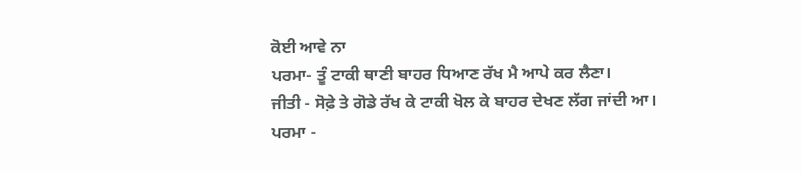ਕੋਈ ਆਵੇ ਨਾ
ਪਰਮਾ- ਤੂੰ ਟਾਕੀ ਥਾਣੀ ਬਾਹਰ ਧਿਆਣ ਰੱਖ ਮੈ ਆਪੇ ਕਰ ਲੈਣਾ।
ਜੀਤੀ - ਸੋਫ਼ੇ ਤੇ ਗੋਡੇ ਰੱਖ ਕੇ ਟਾਕੀ ਖੋਲ ਕੇ ਬਾਹਰ ਦੇਖਣ ਲੱਗ ਜਾਂਦੀ ਆ।
ਪਰਮਾ -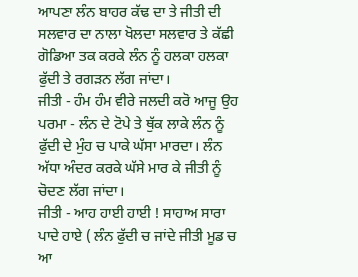ਆਪਣਾ ਲੰਨ ਬਾਹਰ ਕੱਢ ਦਾ ਤੇ ਜੀਤੀ ਦੀ ਸਲਵਾਰ ਦਾ ਨਾਲਾ ਖੋਲਦਾ ਸਲਵਾਰ ਤੇ ਕੱਛੀ ਗੋਡਿਆ ਤਕ ਕਰਕੇ ਲੰਨ ਨੂੰ ਹਲਕਾ ਹਲਕਾ ਫੁੱਦੀ ਤੇ ਰਗੜਨ ਲੱਗ ਜਾਂਦਾ।
ਜੀਤੀ - ਹੰਮ ਹੰਮ ਵੀਰੇ ਜਲਦੀ ਕਰੋ ਆਜੂ ਉਹ
ਪਰਮਾ - ਲੰਨ ਦੇ ਟੋਪੇ ਤੇ ਥੁੱਕ ਲਾਕੇ ਲੰਨ ਨੂੰ ਫੁੱਦੀ ਦੇ ਮੁੰਹ ਚ ਪਾਕੇ ਘੱਸਾ ਮਾਰਦਾ। ਲੰਨ ਅੱਧਾ ਅੰਦਰ ਕਰਕੇ ਘੱਸੇ ਮਾਰ ਕੇ ਜੀਤੀ ਨੂੰ ਚੋਦਣ ਲੱਗ ਜਾਂਦਾ।
ਜੀਤੀ - ਆਹ ਹਾਈ ਹਾਈ ! ਸਾਹਾਅ ਸਾਰਾ ਪਾਦੇ ਹਾਏ ( ਲੰਨ ਫੁੱਦੀ ਚ ਜਾਂਦੇ ਜੀਤੀ ਮੂਡ ਚ ਆ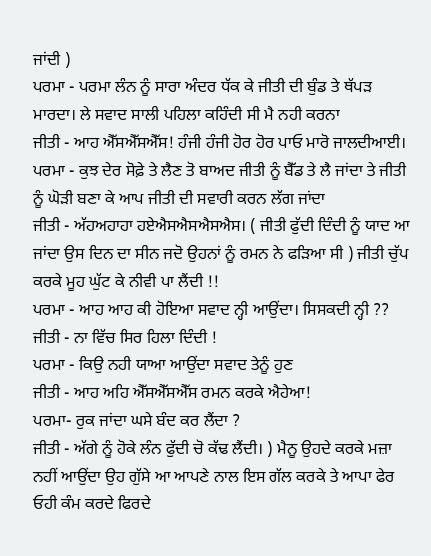ਜਾਂਦੀ )
ਪਰਮਾ - ਪਰਮਾ ਲੰਨ ਨੂੰ ਸਾਰਾ ਅੰਦਰ ਧੱਕ ਕੇ ਜੀਤੀ ਦੀ ਬੁੰਡ ਤੇ ਥੱਪੜ ਮਾਰਦਾ। ਲੇ ਸਵਾਦ ਸਾਲੀ ਪਹਿਲਾ ਕਹਿੰਦੀ ਸੀ ਮੈ ਨਹੀ ਕਰਨਾ
ਜੀਤੀ - ਆਹ ਐੱਸਐੱਸਐੱਸ! ਹੰਜੀ ਹੰਜੀ ਹੋਰ ਹੋਰ ਪਾਓ ਮਾਰੋ ਜਾਲਦੀਆਈ।
ਪਰਮਾ - ਕੁਝ ਦੇਰ ਸੋਫ਼ੇ ਤੇ ਲੈਣ ਤੋ ਬਾਅਦ ਜੀਤੀ ਨੂੰ ਬੈੱਡ ਤੇ ਲੈ ਜਾਂਦਾ ਤੇ ਜੀਤੀ ਨੂੰ ਘੋੜੀ ਬਣਾ ਕੇ ਆਪ ਜੀਤੀ ਦੀ ਸਵਾਰੀ ਕਰਨ ਲੱਗ ਜਾਂਦਾ
ਜੀਤੀ - ਅੱਹਅਹਾਹਾ ਹਏਐਸਐਸਐਸਐਸ। ( ਜੀਤੀ ਫੁੱਦੀ ਦਿੰਦੀ ਨੂੰ ਯਾਦ ਆ ਜਾਂਦਾ ਉਸ ਦਿਨ ਦਾ ਸੀਨ ਜਦੋ ਉਹਨਾਂ ਨੂੰ ਰਮਨ ਨੇ ਫੜਿਆ ਸੀ ) ਜੀਤੀ ਚੁੱਪ ਕਰਕੇ ਮੂਹ ਘੁੱਟ ਕੇ ਨੀਵੀ ਪਾ ਲੈਂਦੀ !!
ਪਰਮਾ - ਆਹ ਆਹ ਕੀ ਹੋਇਆ ਸਵਾਦ ਨ੍ਹੀ ਆਉਂਦਾ। ਸਿਸਕਦੀ ਨ੍ਹੀ ??
ਜੀਤੀ - ਨਾ ਵਿੱਚ ਸਿਰ ਹਿਲਾ ਦਿੰਦੀ !
ਪਰਮਾ - ਕਿਉ ਨਹੀ ਯਾਆ ਆਉਂਦਾ ਸਵਾਦ ਤੇਨੂੰ ਹੁਣ
ਜੀਤੀ - ਆਹ ਅਹਿ ਐੱਸਐੱਸਐੱਸ ਰਮਨ ਕਰਕੇ ਐਹੇਆ!
ਪਰਮਾ- ਰੁਕ ਜਾਂਦਾ ਘਸੇ ਬੰਦ ਕਰ ਲੈਂਦਾ ?
ਜੀਤੀ - ਅੱਗੇ ਨੂੰ ਹੋਕੇ ਲੰਨ ਫੁੱਦੀ ਚੋ ਕੱਢ ਲੈਂਦੀ। ) ਮੈਨੂ ਉਹਦੇ ਕਰਕੇ ਮਜ਼ਾ ਨਹੀਂ ਆਉਂਦਾ ਉਹ ਗੁੱਸੇ ਆ ਆਪਣੇ ਨਾਲ ਇਸ ਗੱਲ ਕਰਕੇ ਤੇ ਆਪਾ ਫੇਰ ਓਹੀ ਕੰਮ ਕਰਦੇ ਫਿਰਦੇ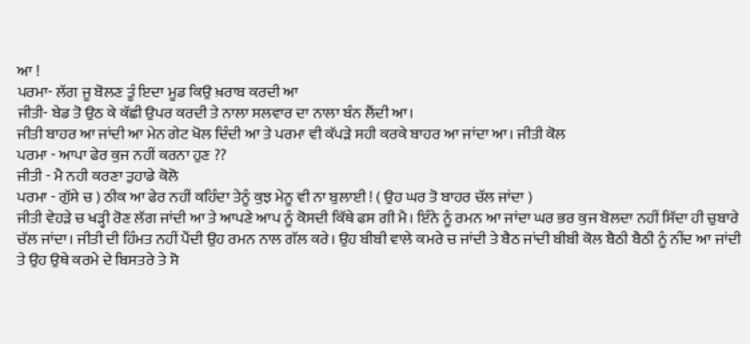ਆ !
ਪਰਮਾ- ਲੱਗ ਜੂ ਬੋਲਣ ਤੂੰ ਇਦਾ ਮੂਡ ਕਿਉ ਖ਼ਰਾਬ ਕਰਦੀ ਆ
ਜੀਤੀ- ਬੇਡ ਤੋ ਉਠ ਕੇ ਕੱਛੀ ਉਪਰ ਕਰਦੀ ਤੇ ਨਾਲਾ ਸਲਵਾਰ ਦਾ ਨਾਲਾ ਬੰਨ ਲੈਂਦੀ ਆ।
ਜੀਤੀ ਬਾਹਰ ਆ ਜਾਂਦੀ ਆ ਮੇਨ ਗੇਟ ਖੋਲ ਦਿੰਦੀ ਆ ਤੇ ਪਰਮਾ ਵੀ ਕੱਪੜੇ ਸਹੀ ਕਰਕੇ ਬਾਹਰ ਆ ਜਾਂਦਾ ਆ। ਜੀਤੀ ਕੋਲ
ਪਰਮਾ - ਆਪਾ ਫੇਰ ਕੁਜ ਨਹੀਂ ਕਰਨਾ ਹੁਣ ??
ਜੀਤੀ - ਮੈ ਨਹੀ ਕਰਣਾ ਤੁਹਾਡੇ ਕੋਲੋ
ਪਰਮਾ - ਗੁੱਸੇ ਚ ) ਠੀਕ ਆ ਫੇਰ ਨਹੀਂ ਕਹਿੰਦਾ ਤੇਨੂੰ ਕੁਝ ਮੇਨੂ ਵੀ ਨਾ ਬੁਲਾਈ ! ( ਉਹ ਘਰ ਤੋ ਬਾਹਰ ਚੱਲ ਜਾਂਦਾ )
ਜੀਤੀ ਵੇਹੜੇ ਚ ਖੜ੍ਹੀ ਰੋਣ ਲੱਗ ਜਾਂਦੀ ਆ ਤੇ ਆਪਣੇ ਆਪ ਨੂੰ ਕੋਸਦੀ ਕਿੱਥੇ ਫਸ ਗੀ ਮੈ। ਇੰਨੇ ਨੂੰ ਰਮਨ ਆ ਜਾਂਦਾ ਘਰ ਭਰ ਕੁਜ ਬੋਲਦਾ ਨਹੀਂ ਸਿੱਦਾ ਹੀ ਚੁਬਾਰੇ ਚੱਲ ਜਾਂਦਾ। ਜੀਤੀ ਦੀ ਹਿੰਮਤ ਨਹੀਂ ਪੈਂਦੀ ਉਹ ਰਮਨ ਨਾਲ ਗੱਲ ਕਰੇ। ਉਹ ਬੀਬੀ ਵਾਲੇ ਕਮਰੇ ਚ ਜਾਂਦੀ ਤੇ ਬੈਠ ਜਾਂਦੀ ਬੀਬੀ ਕੋਲ ਬੈਠੀ ਬੈਠੀ ਨੂੰ ਨੀਂਦ ਆ ਜਾਂਦੀ ਤੇ ਉਹ ਉਥੇ ਕਰਮੇ ਦੇ ਬਿਸਤਰੇ ਤੇ ਸੋ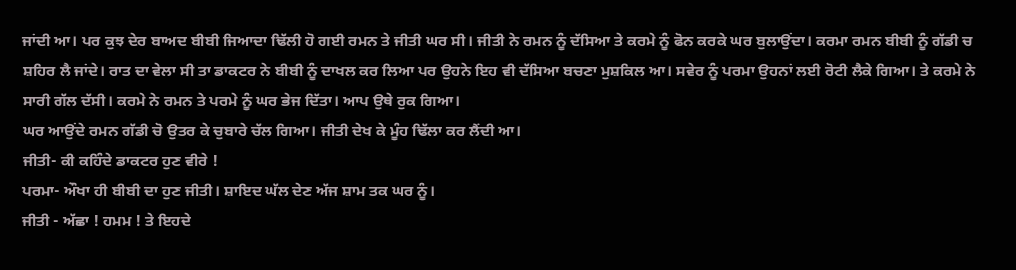ਜਾਂਦੀ ਆ। ਪਰ ਕੁਝ ਦੇਰ ਬਾਅਦ ਬੀਬੀ ਜਿਆਦਾ ਢਿੱਲੀ ਹੋ ਗਈ ਰਮਨ ਤੇ ਜੀਤੀ ਘਰ ਸੀ। ਜੀਤੀ ਨੇ ਰਮਨ ਨੂੰ ਦੱਸਿਆ ਤੇ ਕਰਮੇ ਨੂੰ ਫੋਨ ਕਰਕੇ ਘਰ ਬੁਲਾਉਂਦਾ। ਕਰਮਾ ਰਮਨ ਬੀਬੀ ਨੂੰ ਗੱਡੀ ਚ ਸ਼ਹਿਰ ਲੈ ਜਾਂਦੇ। ਰਾਤ ਦਾ ਵੇਲਾ ਸੀ ਤਾ ਡਾਕਟਰ ਨੇ ਬੀਬੀ ਨੂੰ ਦਾਖਲ ਕਰ ਲਿਆ ਪਰ ਉਹਨੇ ਇਹ ਵੀ ਦੱਸਿਆ ਬਚਣਾ ਮੁਸ਼ਕਿਲ ਆ। ਸਵੇਰ ਨੂੰ ਪਰਮਾ ਉਹਨਾਂ ਲਈ ਰੋਟੀ ਲੈਕੇ ਗਿਆ। ਤੇ ਕਰਮੇ ਨੇ ਸਾਰੀ ਗੱਲ ਦੱਸੀ। ਕਰਮੇ ਨੇ ਰਮਨ ਤੇ ਪਰਮੇ ਨੂੰ ਘਰ ਭੇਜ ਦਿੱਤਾ। ਆਪ ਉਥੇ ਰੁਕ ਗਿਆ।
ਘਰ ਆਉਂਦੇ ਰਮਨ ਗੱਡੀ ਚੋ ਉਤਰ ਕੇ ਚੁਬਾਰੇ ਚੱਲ ਗਿਆ। ਜੀਤੀ ਦੇਖ ਕੇ ਮੂੰਹ ਢਿੱਲਾ ਕਰ ਲੈਂਦੀ ਆ।
ਜੀਤੀ- ਕੀ ਕਹਿੰਦੇ ਡਾਕਟਰ ਹੁਣ ਵੀਰੇ !
ਪਰਮਾ- ਔਖਾ ਹੀ ਬੀਬੀ ਦਾ ਹੁਣ ਜੀਤੀ। ਸ਼ਾਇਦ ਘੱਲ ਦੇਣ ਅੱਜ ਸ਼ਾਮ ਤਕ ਘਰ ਨੂੰ।
ਜੀਤੀ - ਅੱਛਾ ! ਹਮਮ ! ਤੇ ਇਹਦੇ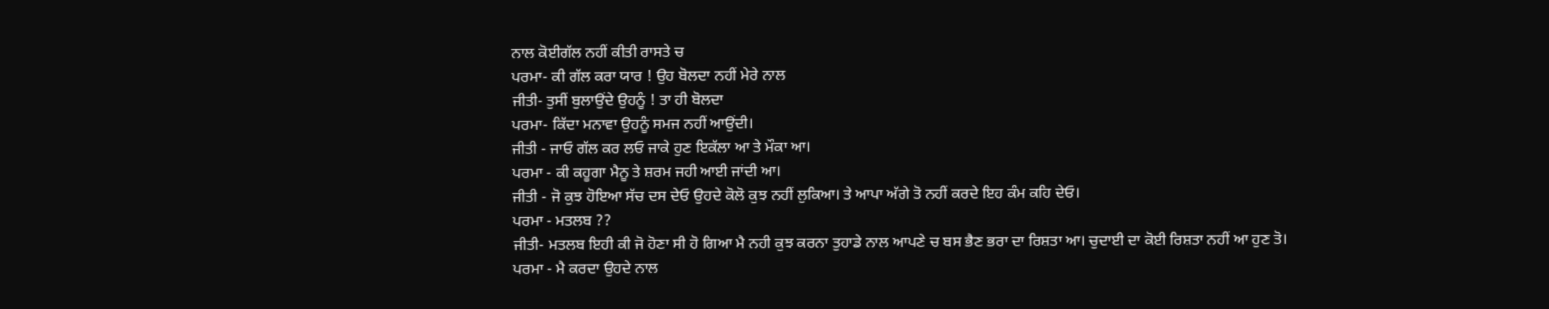ਨਾਲ ਕੋਈਗੱਲ ਨਹੀਂ ਕੀਤੀ ਰਾਸਤੇ ਚ
ਪਰਮਾ- ਕੀ ਗੱਲ ਕਰਾ ਯਾਰ ! ਉਹ ਬੋਲਦਾ ਨਹੀਂ ਮੇਰੇ ਨਾਲ
ਜੀਤੀ- ਤੁਸੀਂ ਬੁਲਾਉਂਦੇ ਉਹਨੂੰ ! ਤਾ ਹੀ ਬੋਲਦਾ
ਪਰਮਾ- ਕਿੱਦਾ ਮਨਾਵਾ ਉਹਨੂੰ ਸਮਜ ਨਹੀਂ ਆਉਂਦੀ।
ਜੀਤੀ - ਜਾਓ ਗੱਲ ਕਰ ਲਓ ਜਾਕੇ ਹੁਣ ਇਕੱਲਾ ਆ ਤੇ ਮੌਕਾ ਆ।
ਪਰਮਾ - ਕੀ ਕਹੂਗਾ ਮੈਨੂ ਤੇ ਸ਼ਰਮ ਜਹੀ ਆਈ ਜਾਂਦੀ ਆ।
ਜੀਤੀ - ਜੋ ਕੁਝ ਹੋਇਆ ਸੱਚ ਦਸ ਦੇਓ ਉਹਦੇ ਕੋਲੋ ਕੁਝ ਨਹੀਂ ਲੁਕਿਆ। ਤੇ ਆਪਾ ਅੱਗੇ ਤੋ ਨਹੀਂ ਕਰਦੇ ਇਹ ਕੰਮ ਕਹਿ ਦੇਓ।
ਪਰਮਾ - ਮਤਲਬ ??
ਜੀਤੀ- ਮਤਲਬ ਇਹੀ ਕੀ ਜੋ ਹੋਣਾ ਸੀ ਹੋ ਗਿਆ ਮੈ ਨਹੀ ਕੁਝ ਕਰਨਾ ਤੁਹਾਡੇ ਨਾਲ ਆਪਣੇ ਚ ਬਸ ਭੈਣ ਭਰਾ ਦਾ ਰਿਸ਼ਤਾ ਆ। ਚੁਦਾਈ ਦਾ ਕੋਈ ਰਿਸ਼ਤਾ ਨਹੀਂ ਆ ਹੁਣ ਤੋ।
ਪਰਮਾ - ਮੈ ਕਰਦਾ ਉਹਦੇ ਨਾਲ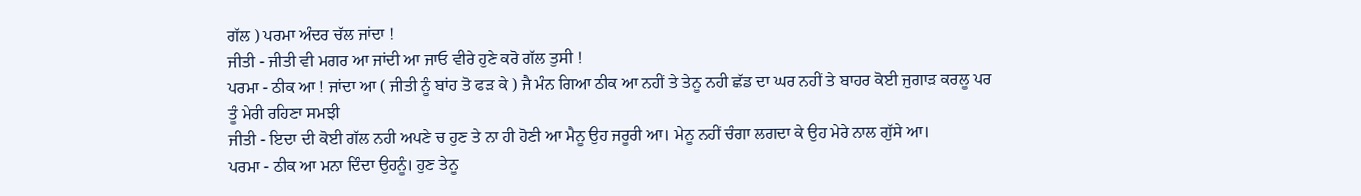ਗੱਲ ) ਪਰਮਾ ਅੰਦਰ ਚੱਲ ਜਾਂਦਾ !
ਜੀਤੀ - ਜੀਤੀ ਵੀ ਮਗਰ ਆ ਜਾਂਦੀ ਆ ਜਾਓ ਵੀਰੇ ਹੁਣੇ ਕਰੋ ਗੱਲ ਤੁਸੀ !
ਪਰਮਾ - ਠੀਕ ਆ ! ਜਾਂਦਾ ਆ ( ਜੀਤੀ ਨੂੰ ਬਾਂਹ ਤੋ ਫੜ ਕੇ ) ਜੈ ਮੰਨ ਗਿਆ ਠੀਕ ਆ ਨਹੀਂ ਤੇ ਤੇਨੂ ਨਹੀ ਛੱਡ ਦਾ ਘਰ ਨਹੀਂ ਤੇ ਬਾਹਰ ਕੋਈ ਜੁਗਾੜ ਕਰਲੂ ਪਰ ਤੂੰ ਮੇਰੀ ਰਹਿਣਾ ਸਮਝੀ
ਜੀਤੀ - ਇਦਾ ਦੀ ਕੋਈ ਗੱਲ ਨਹੀ ਅਪਣੇ ਚ ਹੁਣ ਤੇ ਨਾ ਹੀ ਹੋਣੀ ਆ ਮੈਨੂ ਉਹ ਜਰੂਰੀ ਆ। ਮੇਨੂ ਨਹੀਂ ਚੰਗਾ ਲਗਦਾ ਕੇ ਉਹ ਮੇਰੇ ਨਾਲ ਗੁੱਸੇ ਆ।
ਪਰਮਾ - ਠੀਕ ਆ ਮਨਾ ਦਿੰਦਾ ਉਹਨੂੰ। ਹੁਣ ਤੇਨੂ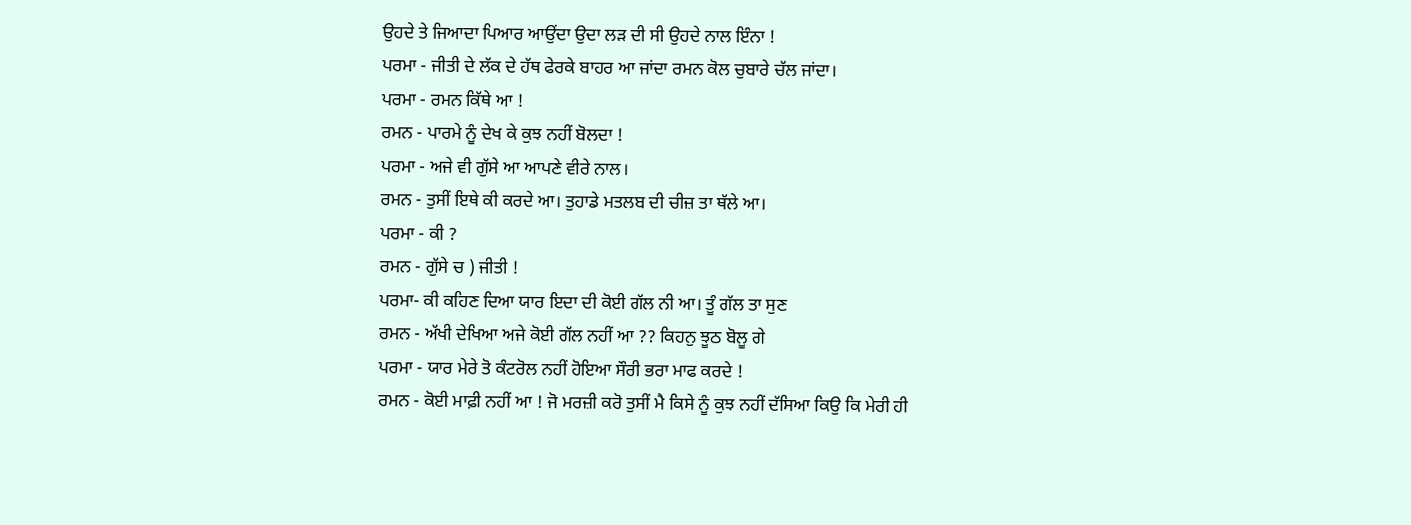ਉਹਦੇ ਤੇ ਜਿਆਦਾ ਪਿਆਰ ਆਉਂਦਾ ਉਦਾ ਲੜ ਦੀ ਸੀ ਉਹਦੇ ਨਾਲ ਇੰਨਾ !
ਪਰਮਾ - ਜੀਤੀ ਦੇ ਲੱਕ ਦੇ ਹੱਥ ਫੇਰਕੇ ਬਾਹਰ ਆ ਜਾਂਦਾ ਰਮਨ ਕੋਲ ਚੁਬਾਰੇ ਚੱਲ ਜਾਂਦਾ।
ਪਰਮਾ - ਰਮਨ ਕਿੱਥੇ ਆ !
ਰਮਨ - ਪਾਰਮੇ ਨੂੰ ਦੇਖ ਕੇ ਕੁਝ ਨਹੀਂ ਬੋਲਦਾ !
ਪਰਮਾ - ਅਜੇ ਵੀ ਗੁੱਸੇ ਆ ਆਪਣੇ ਵੀਰੇ ਨਾਲ।
ਰਮਨ - ਤੁਸੀਂ ਇਥੇ ਕੀ ਕਰਦੇ ਆ। ਤੁਹਾਡੇ ਮਤਲਬ ਦੀ ਚੀਜ਼ ਤਾ ਥੱਲੇ ਆ।
ਪਰਮਾ - ਕੀ ?
ਰਮਨ - ਗੁੱਸੇ ਚ ) ਜੀਤੀ !
ਪਰਮਾ- ਕੀ ਕਹਿਣ ਦਿਆ ਯਾਰ ਇਦਾ ਦੀ ਕੋਈ ਗੱਲ ਨੀ ਆ। ਤੂੰ ਗੱਲ ਤਾ ਸੁਣ
ਰਮਨ - ਅੱਖੀ ਦੇਖਿਆ ਅਜੇ ਕੋਈ ਗੱਲ ਨਹੀਂ ਆ ?? ਕਿਹਨੁ ਝੂਠ ਬੋਲੂ ਗੇ
ਪਰਮਾ - ਯਾਰ ਮੇਰੇ ਤੋ ਕੰਟਰੋਲ ਨਹੀਂ ਹੋਇਆ ਸੌਰੀ ਭਰਾ ਮਾਫ ਕਰਦੇ !
ਰਮਨ - ਕੋਈ ਮਾਫ਼ੀ ਨਹੀਂ ਆ ! ਜੋ ਮਰਜ਼ੀ ਕਰੋ ਤੁਸੀਂ ਮੈ ਕਿਸੇ ਨੂੰ ਕੁਝ ਨਹੀਂ ਦੱਸਿਆ ਕਿਉ ਕਿ ਮੇਰੀ ਹੀ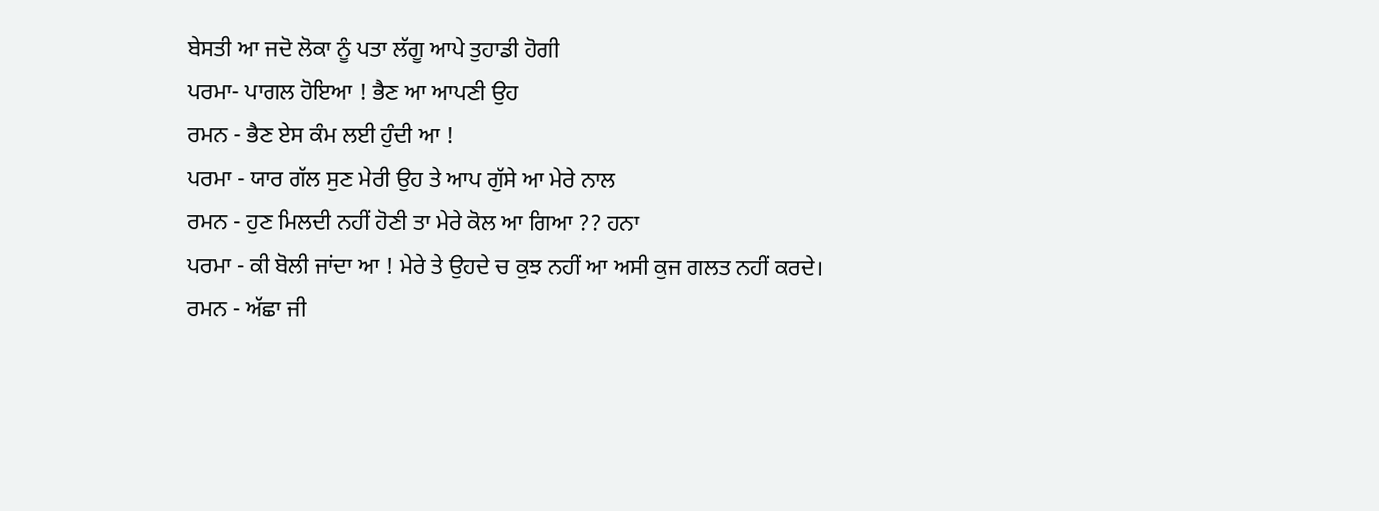ਬੇਸਤੀ ਆ ਜਦੋ ਲੋਕਾ ਨੂੰ ਪਤਾ ਲੱਗੂ ਆਪੇ ਤੁਹਾਡੀ ਹੋਗੀ
ਪਰਮਾ- ਪਾਗਲ ਹੋਇਆ ! ਭੈਣ ਆ ਆਪਣੀ ਉਹ
ਰਮਨ - ਭੈਣ ਏਸ ਕੰਮ ਲਈ ਹੁੰਦੀ ਆ !
ਪਰਮਾ - ਯਾਰ ਗੱਲ ਸੁਣ ਮੇਰੀ ਉਹ ਤੇ ਆਪ ਗੁੱਸੇ ਆ ਮੇਰੇ ਨਾਲ
ਰਮਨ - ਹੁਣ ਮਿਲਦੀ ਨਹੀਂ ਹੋਣੀ ਤਾ ਮੇਰੇ ਕੋਲ ਆ ਗਿਆ ?? ਹਨਾ
ਪਰਮਾ - ਕੀ ਬੋਲੀ ਜਾਂਦਾ ਆ ! ਮੇਰੇ ਤੇ ਉਹਦੇ ਚ ਕੁਝ ਨਹੀਂ ਆ ਅਸੀ ਕੁਜ ਗਲਤ ਨਹੀਂ ਕਰਦੇ।
ਰਮਨ - ਅੱਛਾ ਜੀ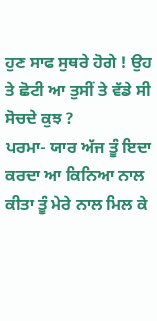ਹੁਣ ਸਾਫ ਸੁਥਰੇ ਹੋਗੇ ! ਉਹ ਤੇ ਛੋਟੀ ਆ ਤੁਸੀਂ ਤੇ ਵੱਡੇ ਸੀ ਸੋਚਦੇ ਕੁਝ ?
ਪਰਮਾ- ਯਾਰ ਅੱਜ ਤੂੰ ਇਦਾ ਕਰਦਾ ਆ ਕਿਨਿਆ ਨਾਲ ਕੀਤਾ ਤੂੰ ਮੇਰੇ ਨਾਲ ਮਿਲ ਕੇ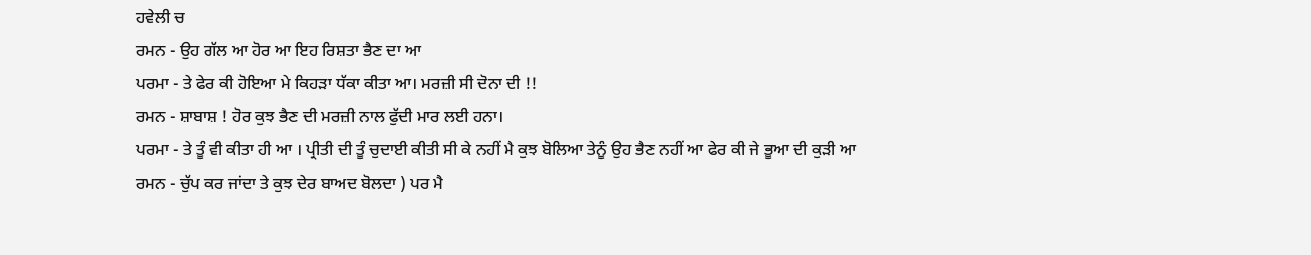ਹਵੇਲੀ ਚ
ਰਮਨ - ਉਹ ਗੱਲ ਆ ਹੋਰ ਆ ਇਹ ਰਿਸ਼ਤਾ ਭੈਣ ਦਾ ਆ
ਪਰਮਾ - ਤੇ ਫੇਰ ਕੀ ਹੋਇਆ ਮੇ ਕਿਹੜਾ ਧੱਕਾ ਕੀਤਾ ਆ। ਮਰਜ਼ੀ ਸੀ ਦੋਨਾ ਦੀ !!
ਰਮਨ - ਸ਼ਾਬਾਸ਼ ! ਹੋਰ ਕੁਝ ਭੈਣ ਦੀ ਮਰਜ਼ੀ ਨਾਲ ਫੁੱਦੀ ਮਾਰ ਲਈ ਹਨਾ।
ਪਰਮਾ - ਤੇ ਤੂੰ ਵੀ ਕੀਤਾ ਹੀ ਆ । ਪ੍ਰੀਤੀ ਦੀ ਤੂੰ ਚੁਦਾਈ ਕੀਤੀ ਸੀ ਕੇ ਨਹੀਂ ਮੈ ਕੁਝ ਬੋਲਿਆ ਤੇਨੂੰ ਉਹ ਭੈਣ ਨਹੀਂ ਆ ਫੇਰ ਕੀ ਜੇ ਭੂਆ ਦੀ ਕੁੜੀ ਆ
ਰਮਨ - ਚੁੱਪ ਕਰ ਜਾਂਦਾ ਤੇ ਕੁਝ ਦੇਰ ਬਾਅਦ ਬੋਲਦਾ ) ਪਰ ਮੈ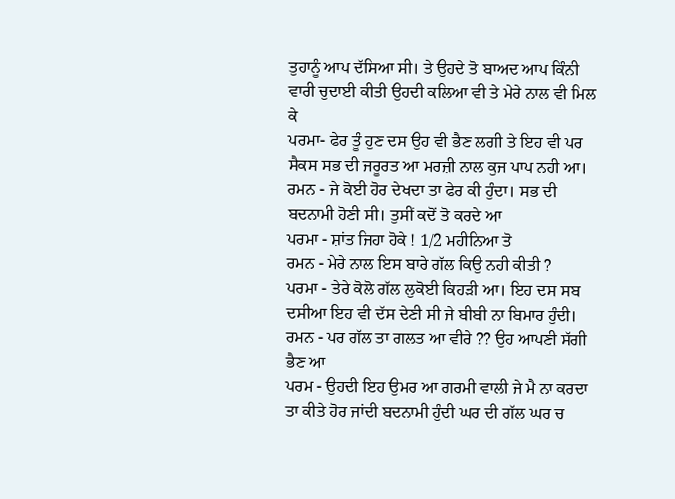ਤੁਹਾਨੂੰ ਆਪ ਦੱਸਿਆ ਸੀ। ਤੇ ਉਹਦੇ ਤੋ ਬਾਅਦ ਆਪ ਕਿੰਨੀ ਵਾਰੀ ਚੁਦਾਈ ਕੀਤੀ ਉਹਦੀ ਕਲਿਆ ਵੀ ਤੇ ਮੇਰੇ ਨਾਲ ਵੀ ਮਿਲ ਕੇ
ਪਰਮਾ- ਫੇਰ ਤੂੰ ਹੁਣ ਦਸ ਉਹ ਵੀ ਭੈਣ ਲਗੀ ਤੇ ਇਹ ਵੀ ਪਰ ਸੈਕਸ ਸਭ ਦੀ ਜਰੂਰਤ ਆ ਮਰਜ਼ੀ ਨਾਲ ਕੁਜ ਪਾਪ ਨਹੀ ਆ।
ਰਮਨ - ਜੇ ਕੋਈ ਹੋਰ ਦੇਖਦਾ ਤਾ ਫੇਰ ਕੀ ਹੁੰਦਾ। ਸਭ ਦੀ ਬਦਨਾਮੀ ਹੋਣੀ ਸੀ। ਤੁਸੀਂ ਕਦੋਂ ਤੋ ਕਰਦੇ ਆ
ਪਰਮਾ - ਸ਼ਾਂਤ ਜਿਹਾ ਹੋਕੇ ! 1/2 ਮਹੀਨਿਆ ਤੋ
ਰਮਨ - ਮੇਰੇ ਨਾਲ ਇਸ ਬਾਰੇ ਗੱਲ ਕਿਉ ਨਹੀ ਕੀਤੀ ?
ਪਰਮਾ - ਤੇਰੇ ਕੋਲੋ ਗੱਲ ਲੁਕੋਈ ਕਿਹੜੀ ਆ। ਇਹ ਦਸ ਸਬ ਦਸੀਆ ਇਹ ਵੀ ਦੱਸ ਦੇਣੀ ਸੀ ਜੇ ਬੀਬੀ ਨਾ ਬਿਮਾਰ ਹੁੰਦੀ।
ਰਮਨ - ਪਰ ਗੱਲ ਤਾ ਗਲਤ ਆ ਵੀਰੇ ?? ਉਹ ਆਪਣੀ ਸੱਗੀ ਭੈਣ ਆ
ਪਰਮ - ਉਹਦੀ ਇਹ ਉਮਰ ਆ ਗਰਮੀ ਵਾਲੀ ਜੇ ਮੈ ਨਾ ਕਰਦਾ ਤਾ ਕੀਤੇ ਹੋਰ ਜਾਂਦੀ ਬਦਨਾਮੀ ਹੁੰਦੀ ਘਰ ਦੀ ਗੱਲ ਘਰ ਚ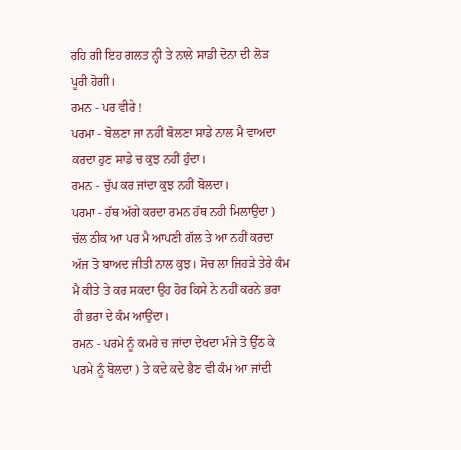ਰਹਿ ਗੀ ਇਹ ਗਲਤ ਨ੍ਹੀ ਤੇ ਨਾਲੇ ਸਾਡੀ ਦੋਨਾ ਦੀ ਲੋੜ ਪੂਰੀ ਹੋਗੀ।
ਰਮਨ - ਪਰ ਵੀਰੇ !
ਪਰਮਾ - ਬੋਲਣਾ ਜਾ ਨਹੀਂ ਬੋਲਣਾ ਸਾਡੇ ਨਾਲ ਮੈ ਵਾਅਦਾ ਕਰਦਾ ਹੁਣ ਸਾਡੇ ਚ ਕੁਝ ਨਹੀਂ ਹੁੰਦਾ।
ਰਮਨ - ਚੁੱਪ ਕਰ ਜਾਂਦਾ ਕੁਝ ਨਹੀਂ ਬੋਲਦਾ।
ਪਰਮਾ - ਹੱਥ ਅੱਗੇ ਕਰਦਾ ਰਮਨ ਹੱਥ ਨਹੀ ਮਿਲਾਉਦਾ ) ਚੱਲ ਠੀਕ ਆ ਪਰ ਮੈ ਆਪਣੀ ਗੱਲ ਤੇ ਆ ਨਹੀਂ ਕਰਦਾ ਅੱਜ ਤੋ ਬਾਅਦ ਜੀਤੀ ਨਾਲ ਕੁਝ। ਸੋਚ ਲਾ ਜਿਹੜੇ ਤੇਰੇ ਕੰਮ ਮੈ ਕੀਤੇ ਤੇ ਕਰ ਸਕਦਾ ਉਹ ਹੋਰ ਕਿਸੇ ਨੇ ਨਹੀਂ ਕਰਨੇ ਭਰਾ ਹੀ ਭਰਾ ਦੇ ਕੰਮ ਆਉਂਦਾ।
ਰਮਨ - ਪਰਮੇ ਨੂੰ ਕਮਰੇ ਚ ਜਾਂਦਾ ਦੇਖਦਾ ਮੰਜੇ ਤੋ ਉੱਠ ਕੇ ਪਰਮੇ ਨੂੰ ਬੋਲਦਾ ) ਤੇ ਕਦੇ ਕਦੇ ਭੈਣ ਵੀ ਕੰਮ ਆ ਜਾਂਦੀ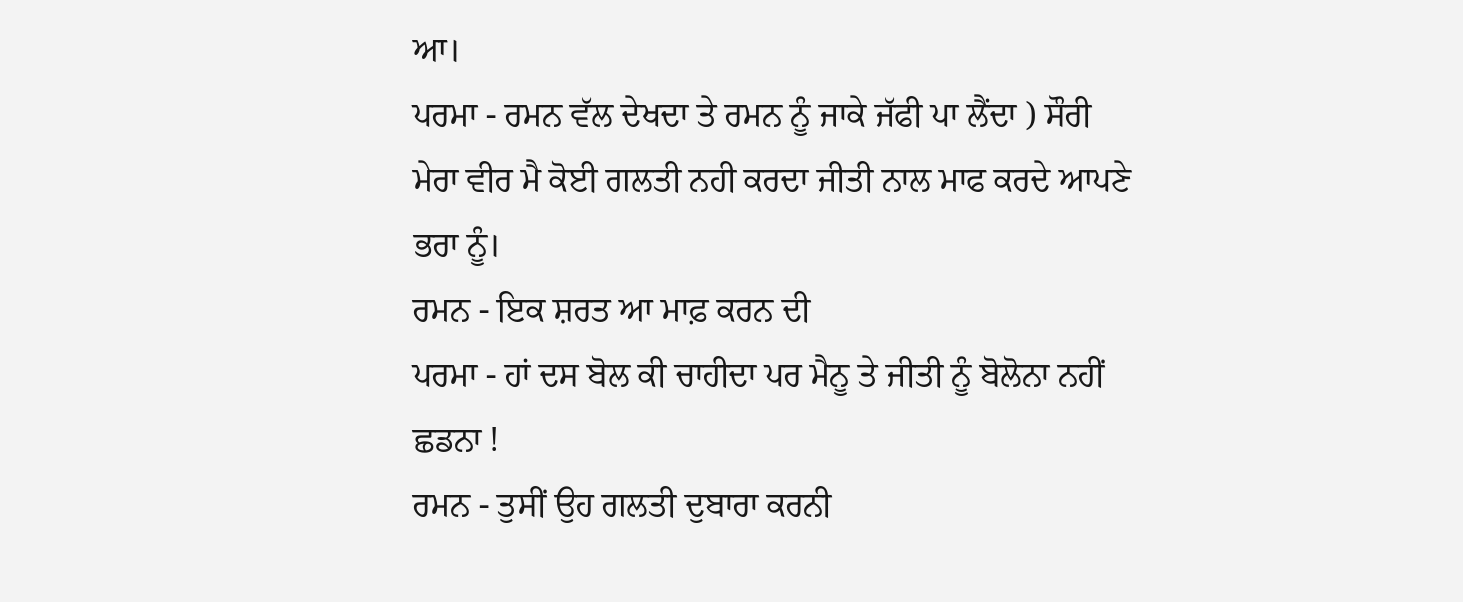ਆ।
ਪਰਮਾ - ਰਮਨ ਵੱਲ ਦੇਖਦਾ ਤੇ ਰਮਨ ਨੂੰ ਜਾਕੇ ਜੱਫੀ ਪਾ ਲੈਂਦਾ ) ਸੌਰੀ ਮੇਰਾ ਵੀਰ ਮੈ ਕੋਈ ਗਲਤੀ ਨਹੀ ਕਰਦਾ ਜੀਤੀ ਨਾਲ ਮਾਫ ਕਰਦੇ ਆਪਣੇ ਭਰਾ ਨੂੰ।
ਰਮਨ - ਇਕ ਸ਼ਰਤ ਆ ਮਾਫ਼ ਕਰਨ ਦੀ
ਪਰਮਾ - ਹਾਂ ਦਸ ਬੋਲ ਕੀ ਚਾਹੀਦਾ ਪਰ ਮੈਨੂ ਤੇ ਜੀਤੀ ਨੂੰ ਬੋਲੋਨਾ ਨਹੀਂ ਛਡਨਾ !
ਰਮਨ - ਤੁਸੀਂ ਉਹ ਗਲਤੀ ਦੁਬਾਰਾ ਕਰਨੀ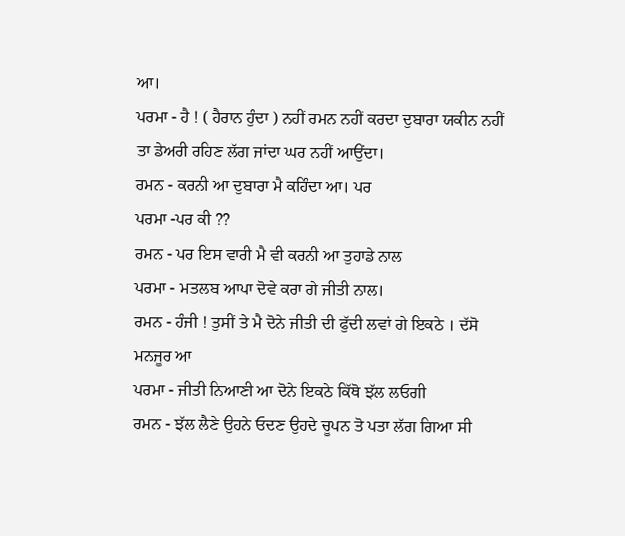ਆ।
ਪਰਮਾ - ਹੈ ! ( ਹੈਰਾਨ ਹੁੰਦਾ ) ਨਹੀਂ ਰਮਨ ਨਹੀਂ ਕਰਦਾ ਦੁਬਾਰਾ ਯਕੀਨ ਨਹੀਂ ਤਾ ਡੇਅਰੀ ਰਹਿਣ ਲੱਗ ਜਾਂਦਾ ਘਰ ਨਹੀਂ ਆਉਂਦਾ।
ਰਮਨ - ਕਰਨੀ ਆ ਦੁਬਾਰਾ ਮੈ ਕਹਿੰਦਾ ਆ। ਪਰ
ਪਰਮਾ -ਪਰ ਕੀ ??
ਰਮਨ - ਪਰ ਇਸ ਵਾਰੀ ਮੈ ਵੀ ਕਰਨੀ ਆ ਤੁਹਾਡੇ ਨਾਲ
ਪਰਮਾ - ਮਤਲਬ ਆਪਾ ਦੋਵੇ ਕਰਾ ਗੇ ਜੀਤੀ ਨਾਲ।
ਰਮਨ - ਹੰਜੀ ! ਤੁਸੀਂ ਤੇ ਮੈ ਦੋਨੇ ਜੀਤੀ ਦੀ ਫੁੱਦੀ ਲਵਾਂ ਗੇ ਇਕਠੇ । ਦੱਸੋ ਮਨਜੂਰ ਆ
ਪਰਮਾ - ਜੀਤੀ ਨਿਆਣੀ ਆ ਦੋਨੇ ਇਕਠੇ ਕਿੱਥੋ ਝੱਲ ਲਓਗੀ
ਰਮਨ - ਝੱਲ ਲੈਣੇ ਉਹਨੇ ਓਦਣ ਉਹਦੇ ਚੂਪਨ ਤੋ ਪਤਾ ਲੱਗ ਗਿਆ ਸੀ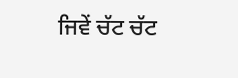ਜਿਵੇਂ ਚੱਟ ਚੱਟ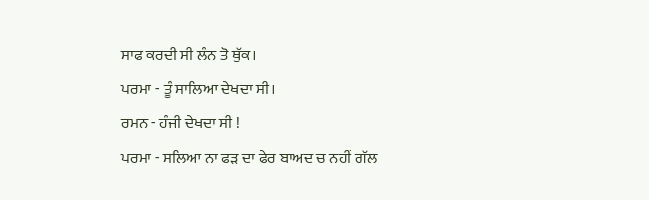ਸਾਫ ਕਰਦੀ ਸੀ ਲੰਨ ਤੋ ਥੁੱਕ।
ਪਰਮਾ - ਤੂੰ ਸਾਲਿਆ ਦੇਖਦਾ ਸੀ।
ਰਮਨ - ਹੰਜੀ ਦੇਖਦਾ ਸੀ !
ਪਰਮਾ - ਸਲਿਆ ਨਾ ਫੜ ਦਾ ਫੇਰ ਬਾਅਦ ਚ ਨਹੀਂ ਗੱਲ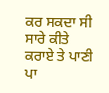ਕਰ ਸਕਦਾ ਸੀ ਸਾਰੇ ਕੀਤੇ ਕਰਾਏ ਤੇ ਪਾਣੀ ਪਾ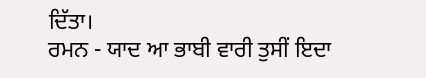ਦਿੱਤਾ।
ਰਮਨ - ਯਾਦ ਆ ਭਾਬੀ ਵਾਰੀ ਤੁਸੀਂ ਇਦਾ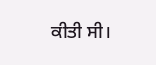ਕੀਤੀ ਸੀ।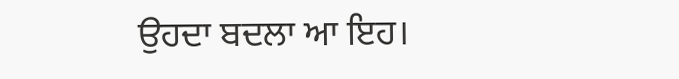ਉਹਦਾ ਬਦਲਾ ਆ ਇਹ।